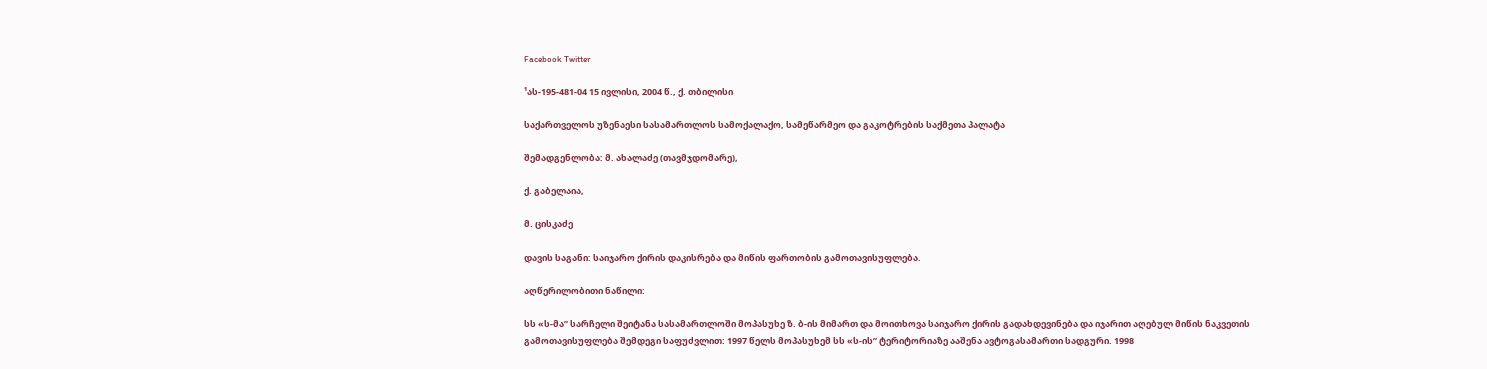Facebook Twitter

¹ას-195-481-04 15 ივლისი, 2004 წ., ქ. თბილისი

საქართველოს უზენაესი სასამართლოს სამოქალაქო, სამეწარმეო და გაკოტრების საქმეთა პალატა

შემადგენლობა: მ. ახალაძე (თავმჯდომარე),

ქ. გაბელაია,

მ. ცისკაძე

დავის საგანი: საიჯარო ქირის დაკისრება და მიწის ფართობის გამოთავისუფლება.

აღწერილობითი ნაწილი:

სს «ს-მა” სარჩელი შეიტანა სასამართლოში მოპასუხე ზ. ბ-ის მიმართ და მოითხოვა საიჯარო ქირის გადახდევინება და იჯარით აღებულ მიწის ნაკვეთის გამოთავისუფლება შემდეგი საფუძვლით: 1997 წელს მოპასუხემ სს «ს-ის” ტერიტორიაზე ააშენა ავტოგასამართი სადგური. 1998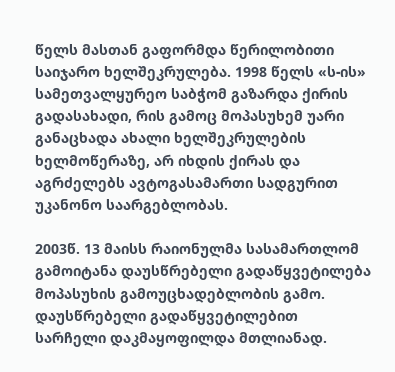წელს მასთან გაფორმდა წერილობითი საიჯარო ხელშეკრულება. 1998 წელს «ს-ის» სამეთვალყურეო საბჭომ გაზარდა ქირის გადასახადი, რის გამოც მოპასუხემ უარი განაცხადა ახალი ხელშეკრულების ხელმოწერაზე, არ იხდის ქირას და აგრძელებს ავტოგასამართი სადგურით უკანონო საარგებლობას.

2003წ. 13 მაისს რაიონულმა სასამართლომ გამოიტანა დაუსწრებელი გადაწყვეტილება მოპასუხის გამოუცხადებლობის გამო. დაუსწრებელი გადაწყვეტილებით სარჩელი დაკმაყოფილდა მთლიანად.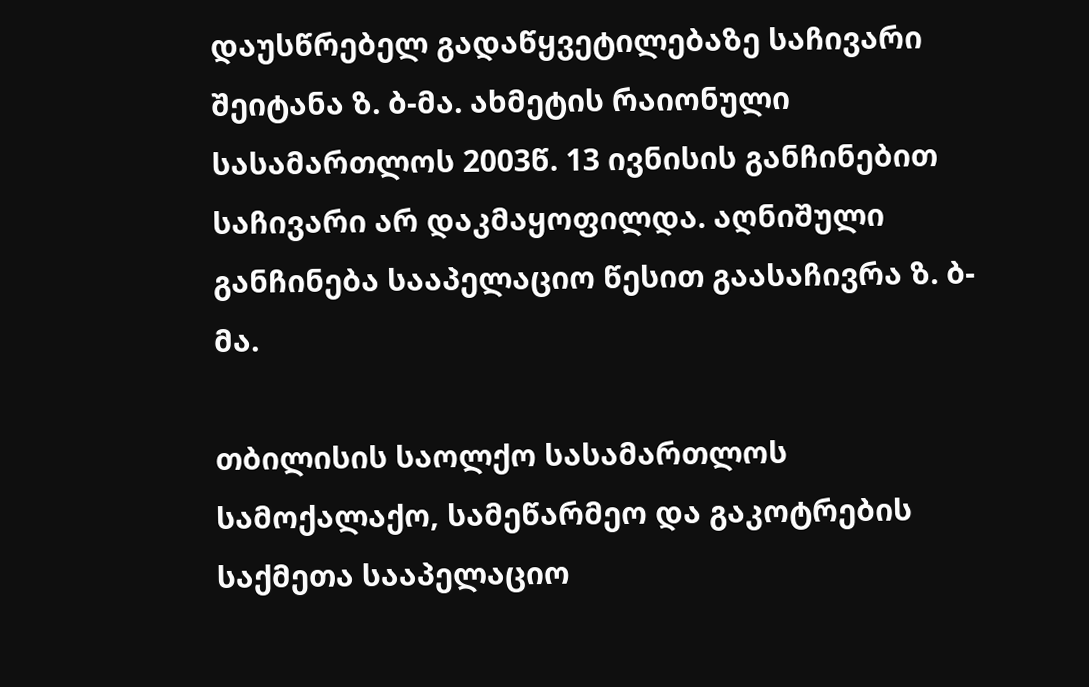დაუსწრებელ გადაწყვეტილებაზე საჩივარი შეიტანა ზ. ბ-მა. ახმეტის რაიონული სასამართლოს 2003წ. 13 ივნისის განჩინებით საჩივარი არ დაკმაყოფილდა. აღნიშული განჩინება სააპელაციო წესით გაასაჩივრა ზ. ბ-მა.

თბილისის საოლქო სასამართლოს სამოქალაქო, სამეწარმეო და გაკოტრების საქმეთა სააპელაციო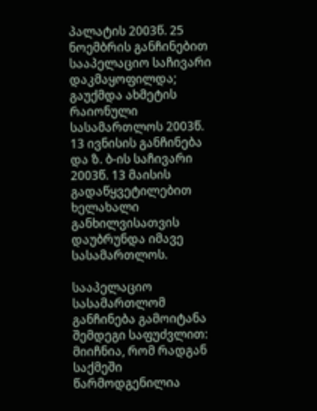პალატის 2003წ. 25 ნოემბრის განჩინებით სააპელაციო საჩივარი დაკმაყოფილდა; გაუქმდა ახმეტის რაიონული სასამართლოს 2003წ. 13 ივნისის განჩინება და ზ. ბ-ის საჩივარი 2003წ. 13 მაისის გადაწყვეტილებით ხელახალი განხილვისათვის დაუბრუნდა იმავე სასამართლოს.

სააპელაციო სასამართლომ განჩინება გამოიტანა შემდეგი საფუძვლით: მიიჩნია, რომ რადგან საქმეში წარმოდგენილია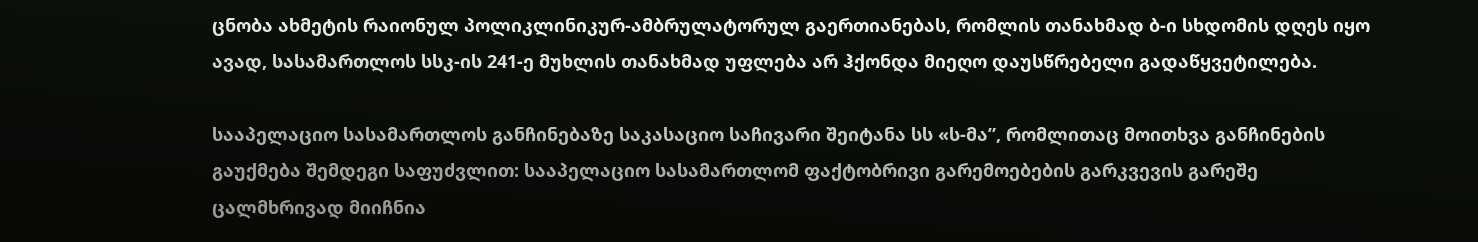ცნობა ახმეტის რაიონულ პოლიკლინიკურ-ამბრულატორულ გაერთიანებას, რომლის თანახმად ბ-ი სხდომის დღეს იყო ავად, სასამართლოს სსკ-ის 241-ე მუხლის თანახმად უფლება არ ჰქონდა მიეღო დაუსწრებელი გადაწყვეტილება.

სააპელაციო სასამართლოს განჩინებაზე საკასაციო საჩივარი შეიტანა სს «ს-მა”, რომლითაც მოითხვა განჩინების გაუქმება შემდეგი საფუძვლით: სააპელაციო სასამართლომ ფაქტობრივი გარემოებების გარკვევის გარეშე ცალმხრივად მიიჩნია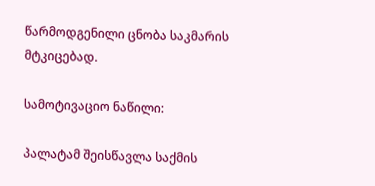წარმოდგენილი ცნობა საკმარის მტკიცებად.

სამოტივაციო ნაწილი:

პალატამ შეისწავლა საქმის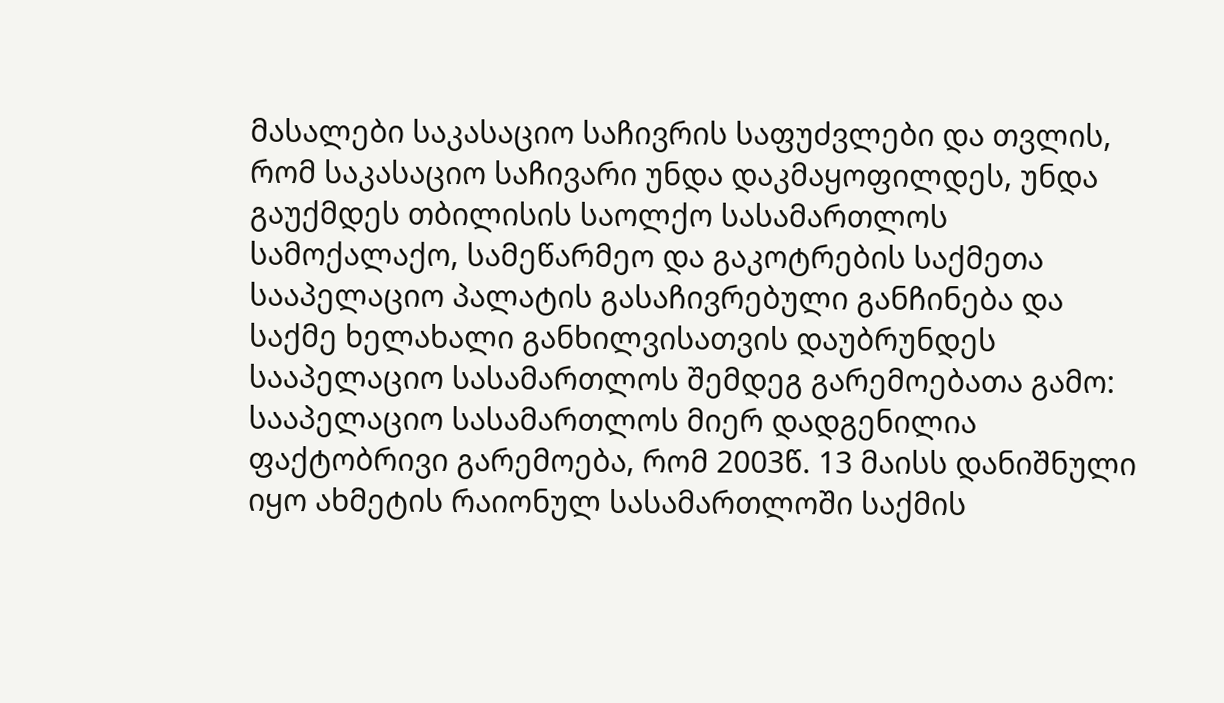მასალები საკასაციო საჩივრის საფუძვლები და თვლის, რომ საკასაციო საჩივარი უნდა დაკმაყოფილდეს, უნდა გაუქმდეს თბილისის საოლქო სასამართლოს სამოქალაქო, სამეწარმეო და გაკოტრების საქმეთა სააპელაციო პალატის გასაჩივრებული განჩინება და საქმე ხელახალი განხილვისათვის დაუბრუნდეს სააპელაციო სასამართლოს შემდეგ გარემოებათა გამო: სააპელაციო სასამართლოს მიერ დადგენილია ფაქტობრივი გარემოება, რომ 2003წ. 13 მაისს დანიშნული იყო ახმეტის რაიონულ სასამართლოში საქმის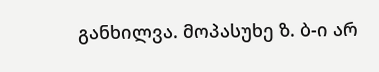განხილვა. მოპასუხე ზ. ბ-ი არ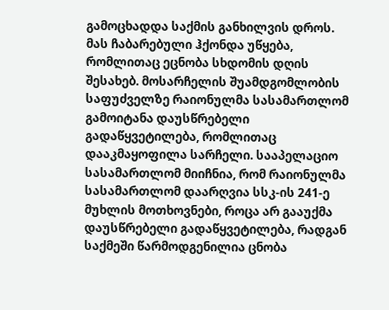გამოცხადდა საქმის განხილვის დროს. მას ჩაბარებული ჰქონდა უწყება, რომლითაც ეცნობა სხდომის დღის შესახებ. მოსარჩელის შუამდგომლობის საფუძველზე რაიონულმა სასამართლომ გამოიტანა დაუსწრებელი გადაწყვეტილება, რომლითაც დააკმაყოფილა სარჩელი. სააპელაციო სასამართლომ მიიჩნია, რომ რაიონულმა სასამართლომ დაარღვია სსკ-ის 241-ე მუხლის მოთხოვნები, როცა არ გააუქმა დაუსწრებელი გადაწყვეტილება, რადგან საქმეში წარმოდგენილია ცნობა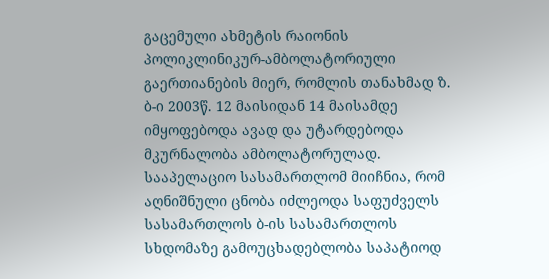გაცემული ახმეტის რაიონის პოლიკლინიკურ-ამბოლატორიული გაერთიანების მიერ, რომლის თანახმად ზ. ბ-ი 2003წ. 12 მაისიდან 14 მაისამდე იმყოფებოდა ავად და უტარდებოდა მკურნალობა ამბოლატორულად. სააპელაციო სასამართლომ მიიჩნია, რომ აღნიშნული ცნობა იძლეოდა საფუძველს სასამართლოს ბ-ის სასამართლოს სხდომაზე გამოუცხადებლობა საპატიოდ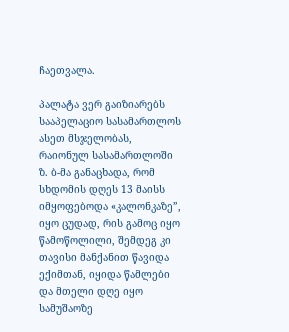ჩაეთვალა.

პალატა ვერ გაიზიარებს სააპელაციო სასამართლოს ასეთ მსჯელობას, რაიონულ სასამართლოში ზ. ბ-მა განაცხადა, რომ სხდომის დღეს 13 მაისს იმყოფებოდა «კალონკაზე”, იყო ცუდად, რის გამოც იყო წამოწოლილი, შემდეგ კი თავისი მანქანით წავიდა ექიმთან, იყიდა წამლები და მთელი დღე იყო სამუშაოზე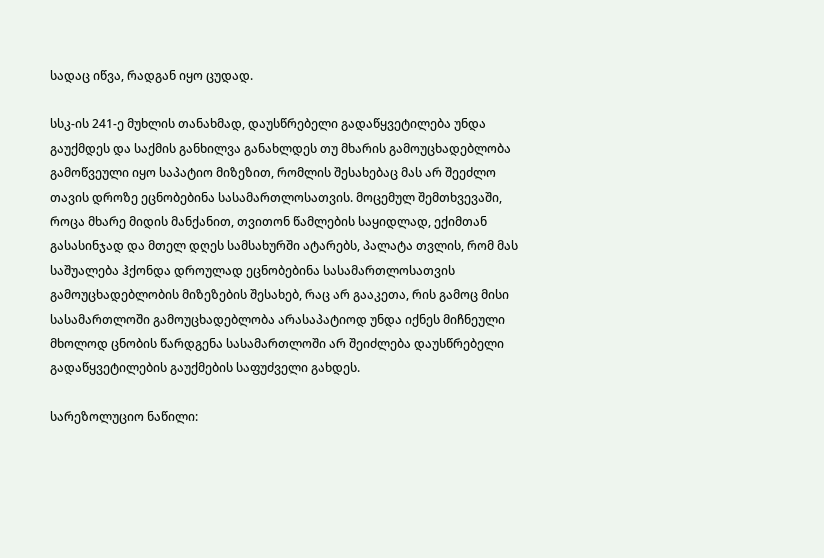სადაც იწვა, რადგან იყო ცუდად.

სსკ-ის 241-ე მუხლის თანახმად, დაუსწრებელი გადაწყვეტილება უნდა გაუქმდეს და საქმის განხილვა განახლდეს თუ მხარის გამოუცხადებლობა გამოწვეული იყო საპატიო მიზეზით, რომლის შესახებაც მას არ შეეძლო თავის დროზე ეცნობებინა სასამართლოსათვის. მოცემულ შემთხვევაში, როცა მხარე მიდის მანქანით, თვითონ წამლების საყიდლად, ექიმთან გასასინჯად და მთელ დღეს სამსახურში ატარებს, პალატა თვლის, რომ მას საშუალება ჰქონდა დროულად ეცნობებინა სასამართლოსათვის გამოუცხადებლობის მიზეზების შესახებ, რაც არ გააკეთა, რის გამოც მისი სასამართლოში გამოუცხადებლობა არასაპატიოდ უნდა იქნეს მიჩნეული მხოლოდ ცნობის წარდგენა სასამართლოში არ შეიძლება დაუსწრებელი გადაწყვეტილების გაუქმების საფუძველი გახდეს.

სარეზოლუციო ნაწილი: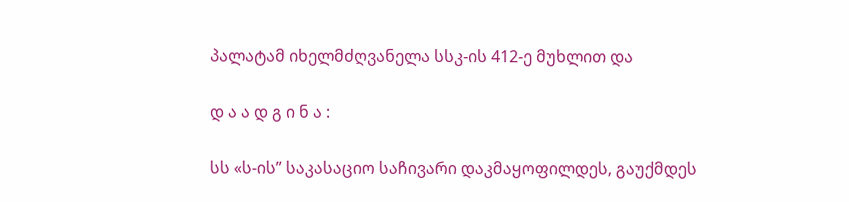პალატამ იხელმძღვანელა სსკ-ის 412-ე მუხლით და

დ ა ა დ გ ი ნ ა :

სს «ს-ის” საკასაციო საჩივარი დაკმაყოფილდეს, გაუქმდეს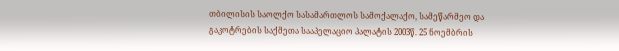თბილისის საოლქო სასამართლოს სამოქალაქო, სამეწარმეო და გაკოტრების საქმეთა სააპელაციო პალატის 2003წ. 25 ნოემბრის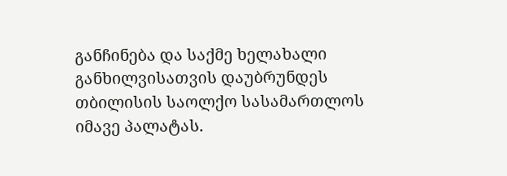განჩინება და საქმე ხელახალი განხილვისათვის დაუბრუნდეს თბილისის საოლქო სასამართლოს იმავე პალატას.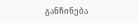განჩინება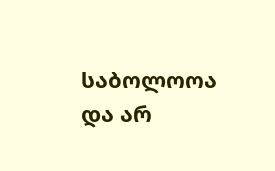საბოლოოა და არ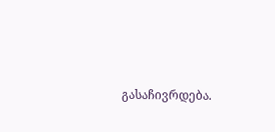გასაჩივრდება.